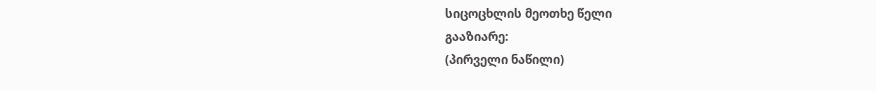სიცოცხლის მეოთხე წელი
გააზიარე:
(პირველი ნაწილი)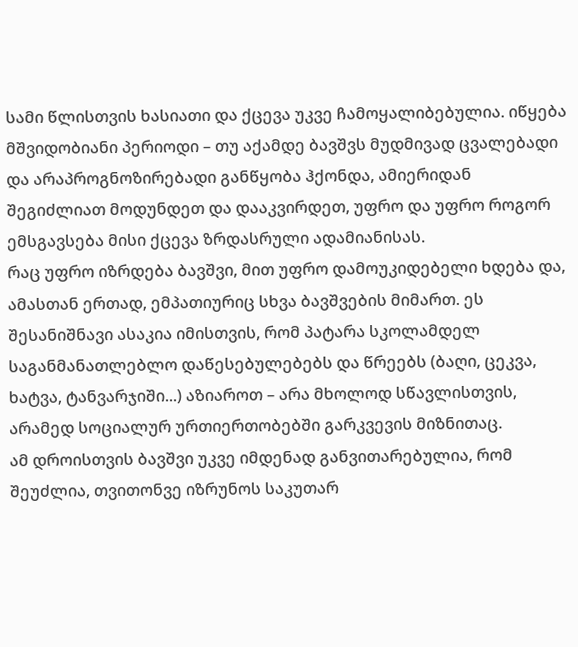სამი წლისთვის ხასიათი და ქცევა უკვე ჩამოყალიბებულია. იწყება მშვიდობიანი პერიოდი – თუ აქამდე ბავშვს მუდმივად ცვალებადი და არაპროგნოზირებადი განწყობა ჰქონდა, ამიერიდან შეგიძლიათ მოდუნდეთ და დააკვირდეთ, უფრო და უფრო როგორ ემსგავსება მისი ქცევა ზრდასრული ადამიანისას.
რაც უფრო იზრდება ბავშვი, მით უფრო დამოუკიდებელი ხდება და, ამასთან ერთად, ემპათიურიც სხვა ბავშვების მიმართ. ეს შესანიშნავი ასაკია იმისთვის, რომ პატარა სკოლამდელ საგანმანათლებლო დაწესებულებებს და წრეებს (ბაღი, ცეკვა, ხატვა, ტანვარჯიში...) აზიაროთ – არა მხოლოდ სწავლისთვის, არამედ სოციალურ ურთიერთობებში გარკვევის მიზნითაც.
ამ დროისთვის ბავშვი უკვე იმდენად განვითარებულია, რომ შეუძლია, თვითონვე იზრუნოს საკუთარ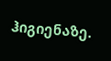ჰიგიენაზე.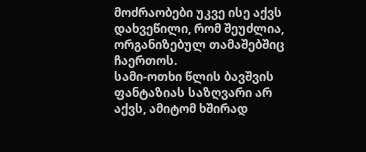მოძრაობები უკვე ისე აქვს დახვეწილი, რომ შეუძლია, ორგანიზებულ თამაშებშიც ჩაერთოს.
სამი-ოთხი წლის ბავშვის ფანტაზიას საზღვარი არ აქვს, ამიტომ ხშირად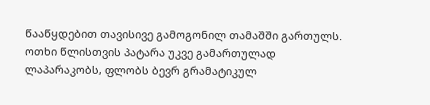წააწყდებით თავისივე გამოგონილ თამაშში გართულს.
ოთხი წლისთვის პატარა უკვე გამართულად ლაპარაკობს, ფლობს ბევრ გრამატიკულ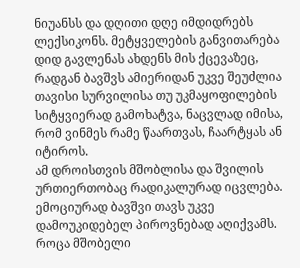ნიუანსს და დღითი დღე იმდიდრებს ლექსიკონს. მეტყველების განვითარება დიდ გავლენას ახდენს მის ქცევაზეც, რადგან ბავშვს ამიერიდან უკვე შეუძლია თავისი სურვილისა თუ უკმაყოფილების სიტყვიერად გამოხატვა, ნაცვლად იმისა, რომ ვინმეს რამე წაართვას, ჩაარტყას ან იტიროს.
ამ დროისთვის მშობლისა და შვილის ურთიერთობაც რადიკალურად იცვლება. ემოციურად ბავშვი თავს უკვე დამოუკიდებელ პიროვნებად აღიქვამს. როცა მშობელი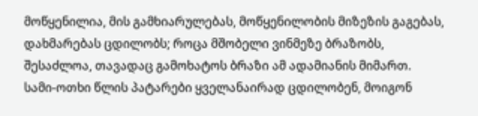მოწყენილია, მის გამხიარულებას, მოწყენილობის მიზეზის გაგებას, დახმარებას ცდილობს; როცა მშობელი ვინმეზე ბრაზობს, შესაძლოა, თავადაც გამოხატოს ბრაზი ამ ადამიანის მიმართ.
სამი-ოთხი წლის პატარები ყველანაირად ცდილობენ, მოიგონ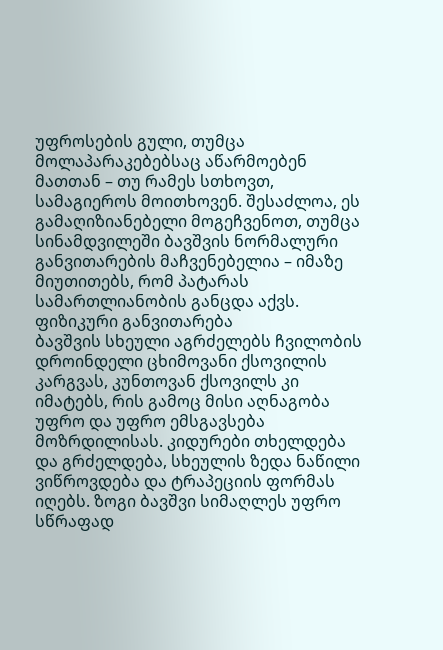უფროსების გული, თუმცა მოლაპარაკებებსაც აწარმოებენ მათთან – თუ რამეს სთხოვთ, სამაგიეროს მოითხოვენ. შესაძლოა, ეს გამაღიზიანებელი მოგეჩვენოთ, თუმცა სინამდვილეში ბავშვის ნორმალური განვითარების მაჩვენებელია – იმაზე მიუთითებს, რომ პატარას სამართლიანობის განცდა აქვს.
ფიზიკური განვითარება
ბავშვის სხეული აგრძელებს ჩვილობის დროინდელი ცხიმოვანი ქსოვილის კარგვას, კუნთოვან ქსოვილს კი იმატებს, რის გამოც მისი აღნაგობა უფრო და უფრო ემსგავსება მოზრდილისას. კიდურები თხელდება და გრძელდება, სხეულის ზედა ნაწილი ვიწროვდება და ტრაპეციის ფორმას იღებს. ზოგი ბავშვი სიმაღლეს უფრო სწრაფად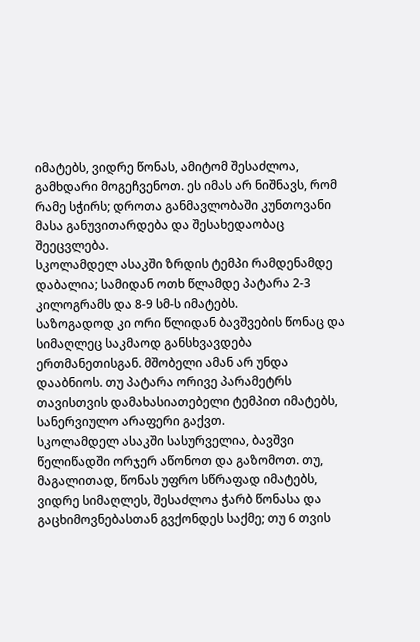იმატებს, ვიდრე წონას, ამიტომ შესაძლოა, გამხდარი მოგეჩვენოთ. ეს იმას არ ნიშნავს, რომ რამე სჭირს; დროთა განმავლობაში კუნთოვანი მასა განუვითარდება და შესახედაობაც შეეცვლება.
სკოლამდელ ასაკში ზრდის ტემპი რამდენამდე დაბალია; სამიდან ოთხ წლამდე პატარა 2-3 კილოგრამს და 8-9 სმ-ს იმატებს.
საზოგადოდ კი ორი წლიდან ბავშვების წონაც და სიმაღლეც საკმაოდ განსხვავდება ერთმანეთისგან. მშობელი ამან არ უნდა დააბნიოს. თუ პატარა ორივე პარამეტრს თავისთვის დამახასიათებელი ტემპით იმატებს, სანერვიულო არაფერი გაქვთ.
სკოლამდელ ასაკში სასურველია, ბავშვი წელიწადში ორჯერ აწონოთ და გაზომოთ. თუ, მაგალითად, წონას უფრო სწრაფად იმატებს, ვიდრე სიმაღლეს, შესაძლოა ჭარბ წონასა და გაცხიმოვნებასთან გვქონდეს საქმე; თუ 6 თვის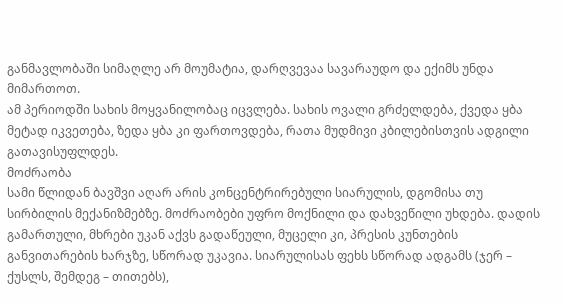განმავლობაში სიმაღლე არ მოუმატია, დარღვევაა სავარაუდო და ექიმს უნდა მიმართოთ.
ამ პერიოდში სახის მოყვანილობაც იცვლება. სახის ოვალი გრძელდება, ქვედა ყბა მეტად იკვეთება, ზედა ყბა კი ფართოვდება, რათა მუდმივი კბილებისთვის ადგილი გათავისუფლდეს.
მოძრაობა
სამი წლიდან ბავშვი აღარ არის კონცენტრირებული სიარულის, დგომისა თუ სირბილის მექანიზმებზე. მოძრაობები უფრო მოქნილი და დახვეწილი უხდება. დადის გამართული, მხრები უკან აქვს გადაწეული, მუცელი კი, პრესის კუნთების განვითარების ხარჯზე, სწორად უკავია. სიარულისას ფეხს სწორად ადგამს (ჯერ – ქუსლს, შემდეგ – თითებს),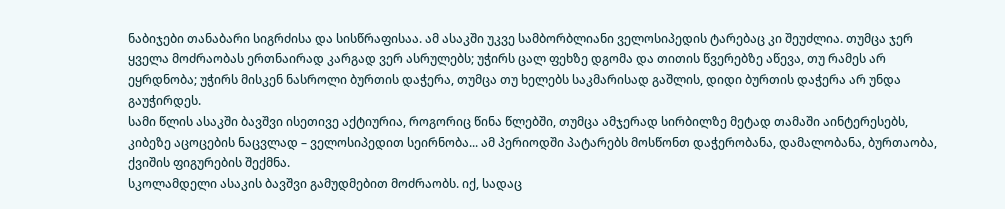ნაბიჯები თანაბარი სიგრძისა და სისწრაფისაა. ამ ასაკში უკვე სამბორბლიანი ველოსიპედის ტარებაც კი შეუძლია. თუმცა ჯერ ყველა მოძრაობას ერთნაირად კარგად ვერ ასრულებს; უჭირს ცალ ფეხზე დგომა და თითის წვერებზე აწევა, თუ რამეს არ ეყრდნობა; უჭირს მისკენ ნასროლი ბურთის დაჭერა, თუმცა თუ ხელებს საკმარისად გაშლის, დიდი ბურთის დაჭერა არ უნდა გაუჭირდეს.
სამი წლის ასაკში ბავშვი ისეთივე აქტიურია, როგორიც წინა წლებში, თუმცა ამჯერად სირბილზე მეტად თამაში აინტერესებს, კიბეზე აცოცების ნაცვლად – ველოსიპედით სეირნობა... ამ პერიოდში პატარებს მოსწონთ დაჭერობანა, დამალობანა, ბურთაობა, ქვიშის ფიგურების შექმნა.
სკოლამდელი ასაკის ბავშვი გამუდმებით მოძრაობს. იქ, სადაც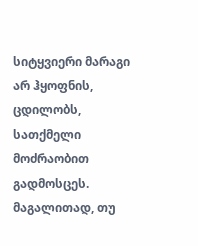სიტყვიერი მარაგი არ ჰყოფნის, ცდილობს, სათქმელი მოძრაობით გადმოსცეს. მაგალითად, თუ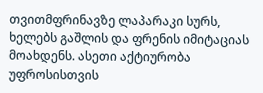თვითმფრინავზე ლაპარაკი სურს, ხელებს გაშლის და ფრენის იმიტაციას მოახდენს. ასეთი აქტიურობა უფროსისთვის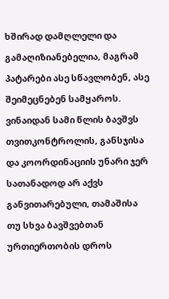ხშირად დამღლელი და გამაღიზიანებელია, მაგრამ პატარები ასე სწავლობენ, ასე შეიმეცნებენ სამყაროს.
ვინაიდან სამი წლის ბავშვს თვითკონტროლის, განსჯისა და კოორდინაციის უნარი ჯერ სათანადოდ არ აქვს განვითარებული, თამაშისა თუ სხვა ბავშვებთან ურთიერთობის დროს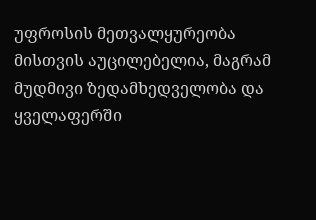უფროსის მეთვალყურეობა მისთვის აუცილებელია, მაგრამ მუდმივი ზედამხედველობა და ყველაფერში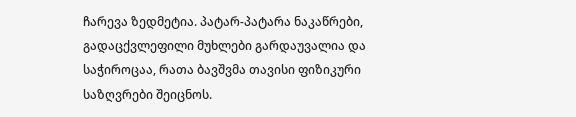ჩარევა ზედმეტია. პატარ-პატარა ნაკაწრები, გადაცქვლეფილი მუხლები გარდაუვალია და საჭიროცაა, რათა ბავშვმა თავისი ფიზიკური საზღვრები შეიცნოს.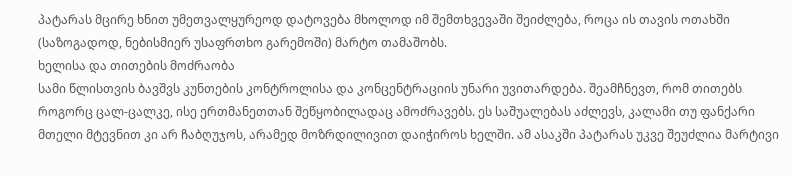პატარას მცირე ხნით უმეთვალყურეოდ დატოვება მხოლოდ იმ შემთხვევაში შეიძლება, როცა ის თავის ოთახში (საზოგადოდ, ნებისმიერ უსაფრთხო გარემოში) მარტო თამაშობს.
ხელისა და თითების მოძრაობა
სამი წლისთვის ბავშვს კუნთების კონტროლისა და კონცენტრაციის უნარი უვითარდება. შეამჩნევთ, რომ თითებს როგორც ცალ-ცალკე, ისე ერთმანეთთან შეწყობილადაც ამოძრავებს. ეს საშუალებას აძლევს, კალამი თუ ფანქარი მთელი მტევნით კი არ ჩაბღუჯოს, არამედ მოზრდილივით დაიჭიროს ხელში. ამ ასაკში პატარას უკვე შეუძლია მარტივი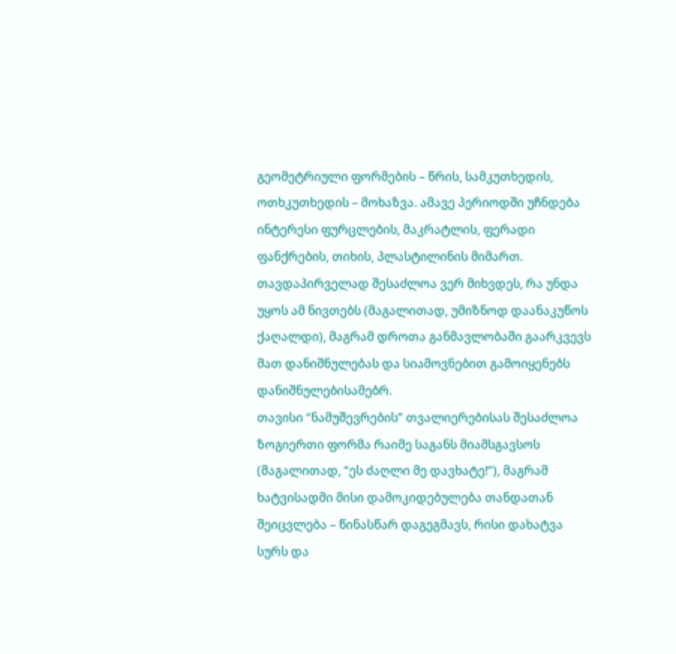გეომეტრიული ფორმების – წრის, სამკუთხედის, ოთხკუთხედის – მოხაზვა. ამავე პერიოდში უჩნდება ინტერესი ფურცლების, მაკრატლის, ფერადი ფანქრების, თიხის, პლასტილინის მიმართ. თავდაპირველად შესაძლოა ვერ მიხვდეს, რა უნდა უყოს ამ ნივთებს (მაგალითად, უმიზნოდ დაანაკუწოს ქაღალდი), მაგრამ დროთა განმავლობაში გაარკვევს მათ დანიშნულებას და სიამოვნებით გამოიყენებს დანიშნულებისამებრ.
თავისი “ნამუშევრების” თვალიერებისას შესაძლოა ზოგიერთი ფორმა რაიმე საგანს მიამსგავსოს (მაგალითად, “ეს ძაღლი მე დავხატე!”), მაგრამ ხატვისადმი მისი დამოკიდებულება თანდათან შეიცვლება – წინასწარ დაგეგმავს, რისი დახატვა სურს და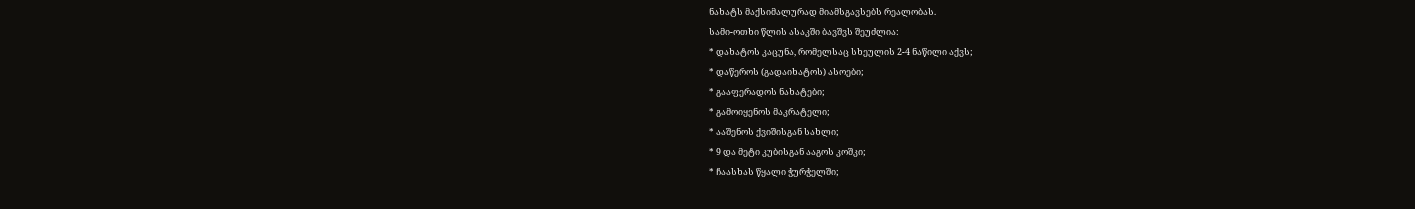ნახატს მაქსიმალურად მიამსგავსებს რეალობას.
სამი-ოთხი წლის ასაკში ბავშვს შეუძლია:
* დახატოს კაცუნა, რომელსაც სხეულის 2-4 ნაწილი აქვს;
* დაწეროს (გადაიხატოს) ასოები;
* გააფერადოს ნახატები;
* გამოიყენოს მაკრატელი;
* ააშენოს ქვიშისგან სახლი;
* 9 და მეტი კუბისგან ააგოს კოშკი;
* ჩაასხას წყალი ჭურჭელში;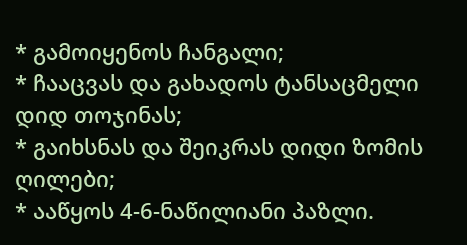* გამოიყენოს ჩანგალი;
* ჩააცვას და გახადოს ტანსაცმელი დიდ თოჯინას;
* გაიხსნას და შეიკრას დიდი ზომის ღილები;
* ააწყოს 4-6-ნაწილიანი პაზლი.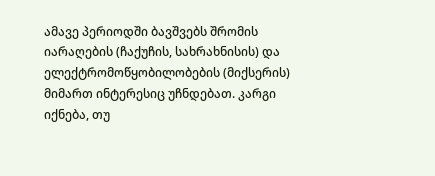ამავე პერიოდში ბავშვებს შრომის იარაღების (ჩაქუჩის, სახრახნისის) და ელექტრომოწყობილობების (მიქსერის) მიმართ ინტერესიც უჩნდებათ. კარგი იქნება, თუ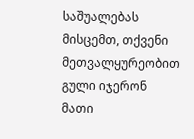საშუალებას მისცემთ, თქვენი მეთვალყურეობით გული იჯერონ მათი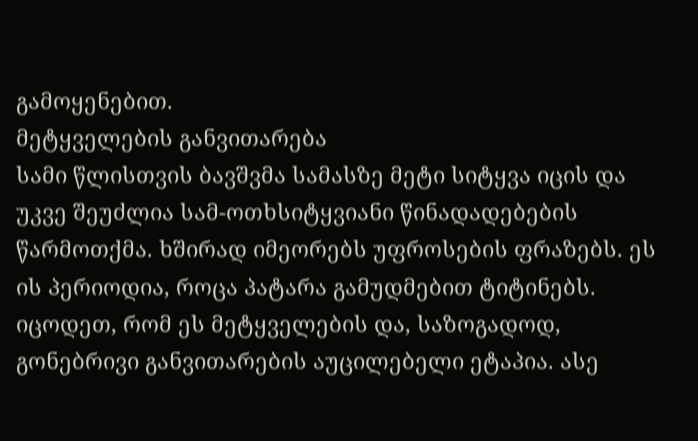გამოყენებით.
მეტყველების განვითარება
სამი წლისთვის ბავშვმა სამასზე მეტი სიტყვა იცის და უკვე შეუძლია სამ-ოთხსიტყვიანი წინადადებების წარმოთქმა. ხშირად იმეორებს უფროსების ფრაზებს. ეს ის პერიოდია, როცა პატარა გამუდმებით ტიტინებს. იცოდეთ, რომ ეს მეტყველების და, საზოგადოდ, გონებრივი განვითარების აუცილებელი ეტაპია. ასე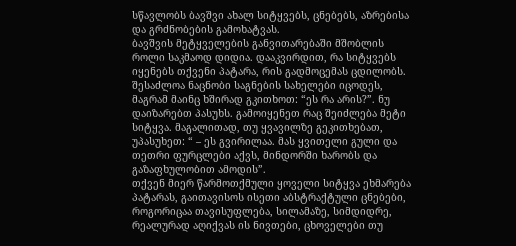სწავლობს ბავშვი ახალ სიტყვებს, ცნებებს, აზრებისა და გრძნობების გამოხატვას.
ბავშვის მეტყველების განვითარებაში მშობლის როლი საკმაოდ დიდია. დააკვირდით, რა სიტყვებს იყენებს თქვენი პატარა, რის გადმოცემას ცდილობს. შესაძლოა ნაცნობი საგნების სახელები იცოდეს, მაგრამ მაინც ხშირად გკითხოთ: “ეს რა არის?”. ნუ დაიზარებთ პასუხს. გამოიყენეთ რაც შეიძლება მეტი სიტყვა. მაგალითად, თუ ყვავილზე გეკითხებათ, უპასუხეთ: “ – ეს გვირილაა. მას ყვითელი გული და თეთრი ფურცლები აქვს, მინდორში ხარობს და გაზაფხულობით ამოდის”.
თქვენ მიერ წარმოთქმული ყოველი სიტყვა ეხმარება პატარას, გაითავისოს ისეთი აბსტრაქტული ცნებები, როგორიცაა თავისუფლება, სილამაზე, სიმდიდრე, რეალურად აღიქვას ის ნივთები, ცხოველები თუ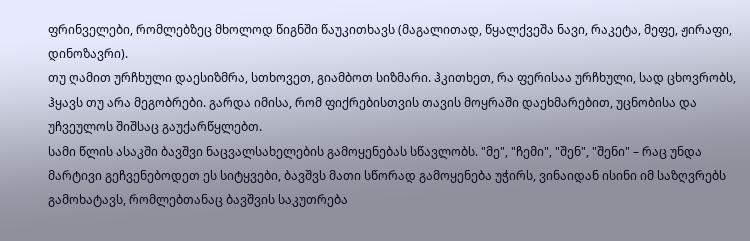ფრინველები, რომლებზეც მხოლოდ წიგნში წაუკითხავს (მაგალითად, წყალქვეშა ნავი, რაკეტა, მეფე, ჟირაფი, დინოზავრი).
თუ ღამით ურჩხული დაესიზმრა, სთხოვეთ, გიამბოთ სიზმარი. ჰკითხეთ, რა ფერისაა ურჩხული, სად ცხოვრობს, ჰყავს თუ არა მეგობრები. გარდა იმისა, რომ ფიქრებისთვის თავის მოყრაში დაეხმარებით, უცნობისა და უჩვეულოს შიშსაც გაუქარწყლებთ.
სამი წლის ასაკში ბავშვი ნაცვალსახელების გამოყენებას სწავლობს. "მე", "ჩემი", "შენ", "შენი" – რაც უნდა მარტივი გეჩვენებოდეთ ეს სიტყვები, ბავშვს მათი სწორად გამოყენება უჭირს, ვინაიდან ისინი იმ საზღვრებს გამოხატავს, რომლებთანაც ბავშვის საკუთრება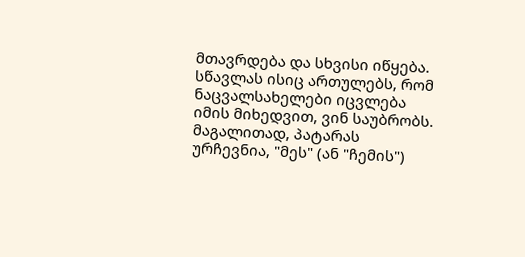მთავრდება და სხვისი იწყება. სწავლას ისიც ართულებს, რომ ნაცვალსახელები იცვლება იმის მიხედვით, ვინ საუბრობს. მაგალითად, პატარას ურჩევნია, "მეს" (ან "ჩემის")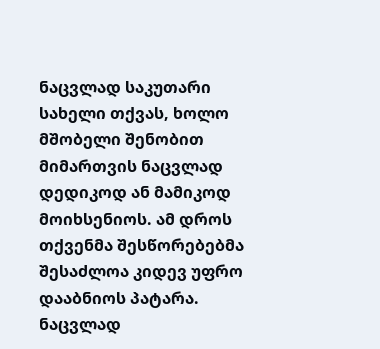ნაცვლად საკუთარი სახელი თქვას, ხოლო მშობელი შენობით მიმართვის ნაცვლად დედიკოდ ან მამიკოდ მოიხსენიოს. ამ დროს თქვენმა შესწორებებმა შესაძლოა კიდევ უფრო დააბნიოს პატარა. ნაცვლად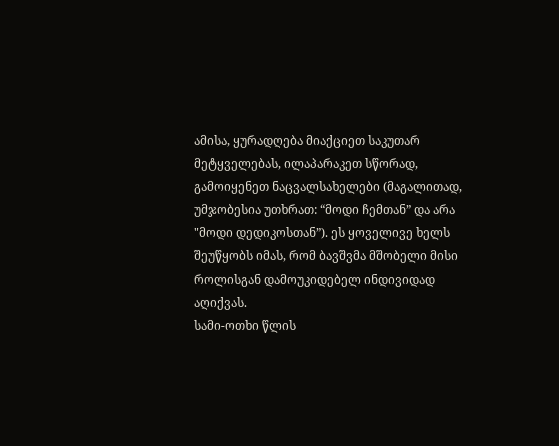ამისა, ყურადღება მიაქციეთ საკუთარ მეტყველებას, ილაპარაკეთ სწორად, გამოიყენეთ ნაცვალსახელები (მაგალითად, უმჯობესია უთხრათ: “მოდი ჩემთან” და არა "მოდი დედიკოსთან”). ეს ყოველივე ხელს შეუწყობს იმას, რომ ბავშვმა მშობელი მისი როლისგან დამოუკიდებელ ინდივიდად აღიქვას.
სამი-ოთხი წლის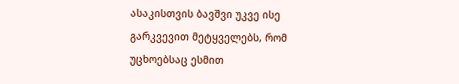ასაკისთვის ბავშვი უკვე ისე გარკვევით მეტყველებს, რომ უცხოებსაც ესმით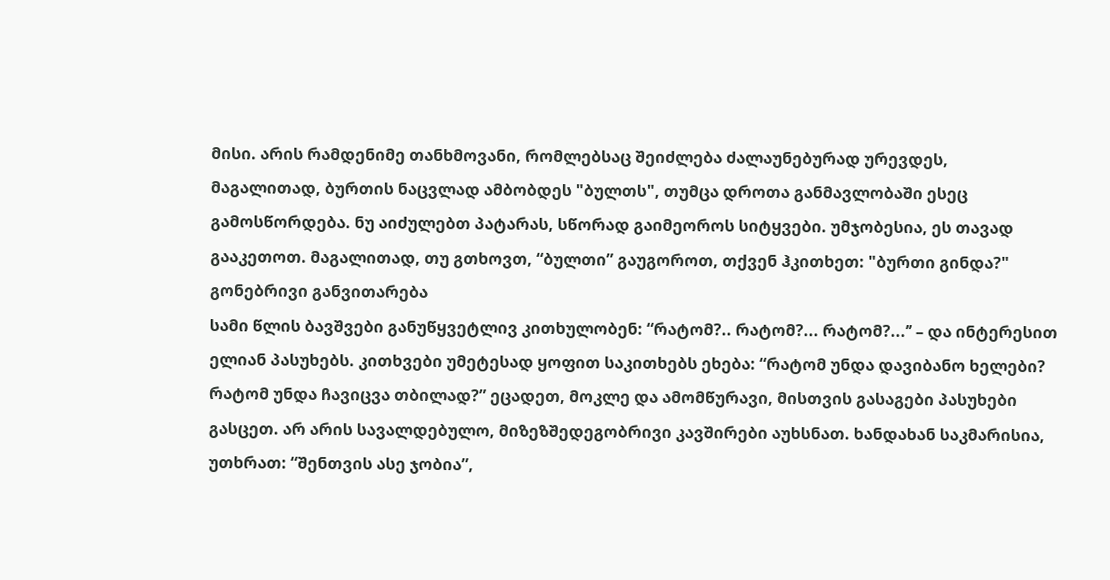მისი. არის რამდენიმე თანხმოვანი, რომლებსაც შეიძლება ძალაუნებურად ურევდეს, მაგალითად, ბურთის ნაცვლად ამბობდეს "ბულთს", თუმცა დროთა განმავლობაში ესეც გამოსწორდება. ნუ აიძულებთ პატარას, სწორად გაიმეოროს სიტყვები. უმჯობესია, ეს თავად გააკეთოთ. მაგალითად, თუ გთხოვთ, “ბულთი” გაუგოროთ, თქვენ ჰკითხეთ: "ბურთი გინდა?"
გონებრივი განვითარება
სამი წლის ბავშვები განუწყვეტლივ კითხულობენ: “რატომ?.. რატომ?... რატომ?...’’ – და ინტერესით ელიან პასუხებს. კითხვები უმეტესად ყოფით საკითხებს ეხება: “რატომ უნდა დავიბანო ხელები? რატომ უნდა ჩავიცვა თბილად?” ეცადეთ, მოკლე და ამომწურავი, მისთვის გასაგები პასუხები გასცეთ. არ არის სავალდებულო, მიზეზშედეგობრივი კავშირები აუხსნათ. ხანდახან საკმარისია, უთხრათ: “შენთვის ასე ჯობია”,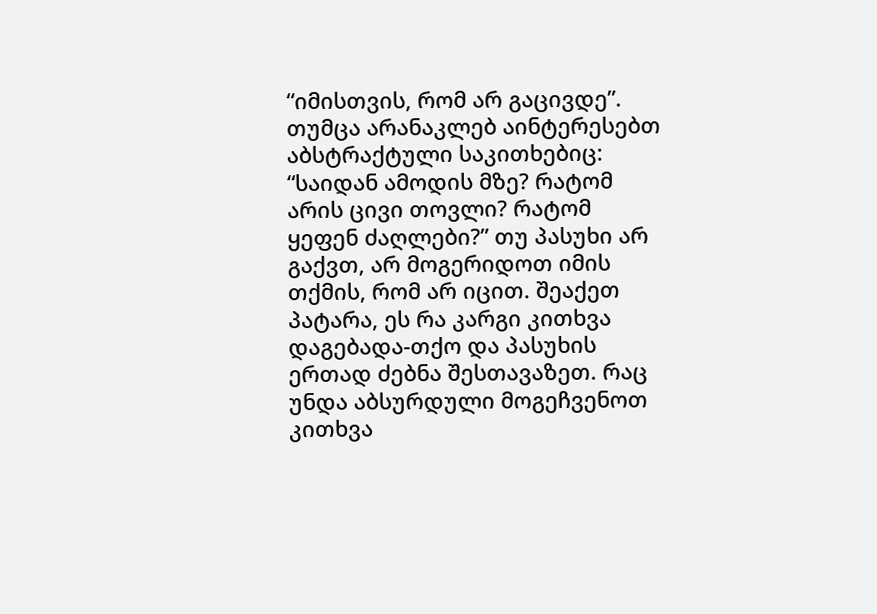“იმისთვის, რომ არ გაცივდე”.
თუმცა არანაკლებ აინტერესებთ აბსტრაქტული საკითხებიც: “საიდან ამოდის მზე? რატომ არის ცივი თოვლი? რატომ ყეფენ ძაღლები?” თუ პასუხი არ გაქვთ, არ მოგერიდოთ იმის თქმის, რომ არ იცით. შეაქეთ პატარა, ეს რა კარგი კითხვა დაგებადა-თქო და პასუხის ერთად ძებნა შესთავაზეთ. რაც უნდა აბსურდული მოგეჩვენოთ კითხვა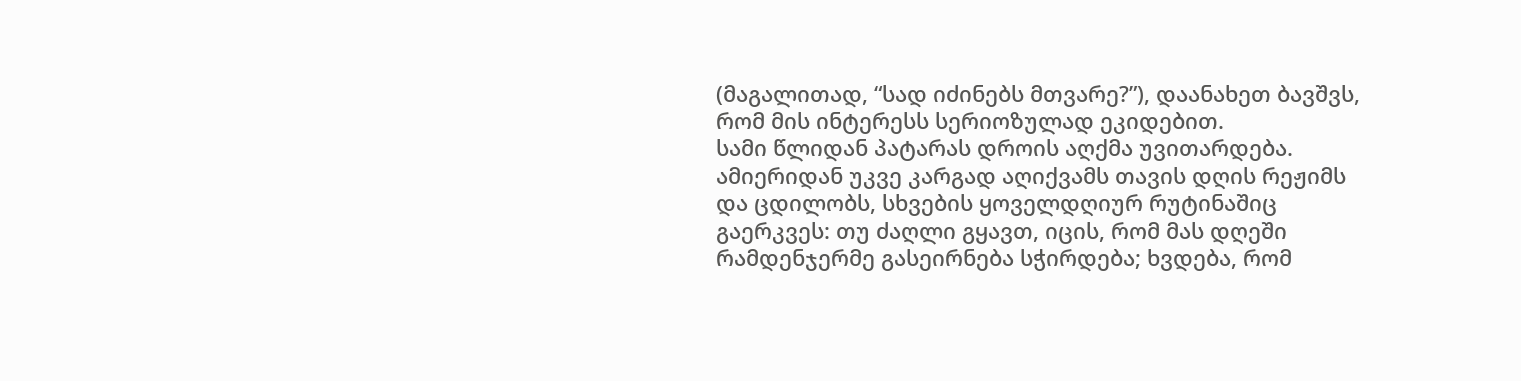(მაგალითად, “სად იძინებს მთვარე?”), დაანახეთ ბავშვს, რომ მის ინტერესს სერიოზულად ეკიდებით.
სამი წლიდან პატარას დროის აღქმა უვითარდება. ამიერიდან უკვე კარგად აღიქვამს თავის დღის რეჟიმს და ცდილობს, სხვების ყოველდღიურ რუტინაშიც გაერკვეს: თუ ძაღლი გყავთ, იცის, რომ მას დღეში რამდენჯერმე გასეირნება სჭირდება; ხვდება, რომ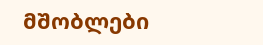მშობლები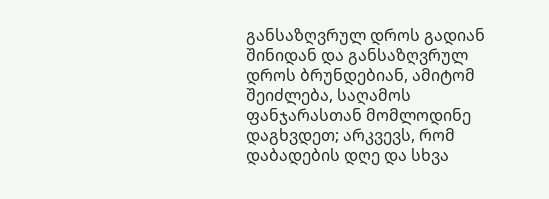განსაზღვრულ დროს გადიან შინიდან და განსაზღვრულ დროს ბრუნდებიან, ამიტომ შეიძლება, საღამოს ფანჯარასთან მომლოდინე დაგხვდეთ; არკვევს, რომ დაბადების დღე და სხვა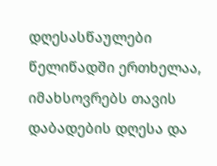დღესასწაულები წელიწადში ერთხელაა, იმახსოვრებს თავის დაბადების დღესა და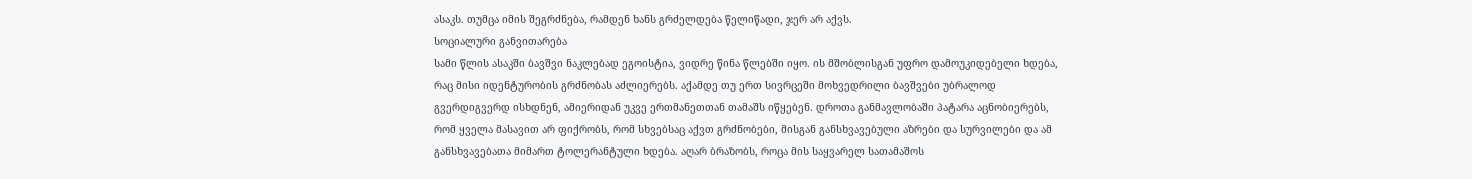ასაკს. თუმცა იმის შეგრძნება, რამდენ ხანს გრძელდება წელიწადი, ჯერ არ აქვს.
სოციალური განვითარება
სამი წლის ასაკში ბავშვი ნაკლებად ეგოისტია, ვიდრე წინა წლებში იყო. ის მშობლისგან უფრო დამოუკიდებელი ხდება, რაც მისი იდენტურობის გრძნობას აძლიერებს. აქამდე თუ ერთ სივრცეში მოხვედრილი ბავშვები უბრალოდ გვერდიგვერდ ისხდნენ, ამიერიდან უკვე ერთმანეთთან თამაშს იწყებენ. დროთა განმავლობაში პატარა აცნობიერებს, რომ ყველა მასავით არ ფიქრობს, რომ სხვებსაც აქვთ გრძნობები, მისგან განსხვავებული აზრები და სურვილები და ამ განსხვავებათა მიმართ ტოლერანტული ხდება. აღარ ბრაზობს, როცა მის საყვარელ სათამაშოს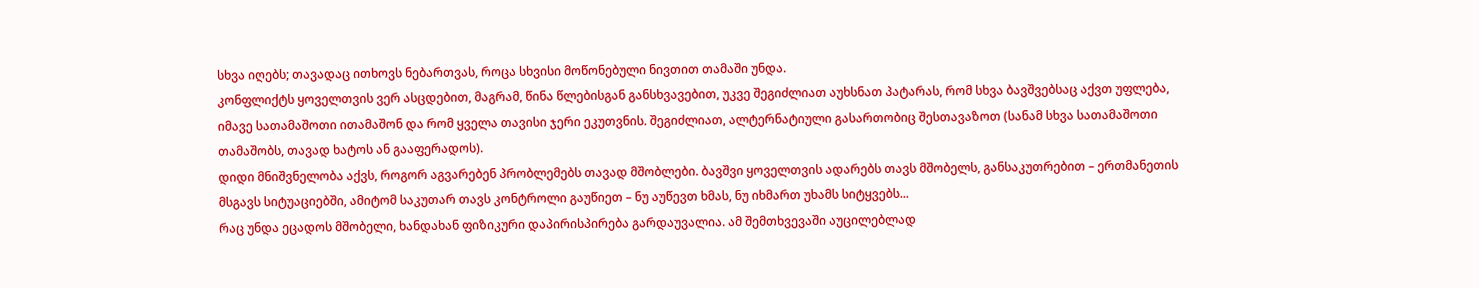სხვა იღებს; თავადაც ითხოვს ნებართვას, როცა სხვისი მოწონებული ნივთით თამაში უნდა.
კონფლიქტს ყოველთვის ვერ ასცდებით, მაგრამ, წინა წლებისგან განსხვავებით, უკვე შეგიძლიათ აუხსნათ პატარას, რომ სხვა ბავშვებსაც აქვთ უფლება, იმავე სათამაშოთი ითამაშონ და რომ ყველა თავისი ჯერი ეკუთვნის. შეგიძლიათ, ალტერნატიული გასართობიც შესთავაზოთ (სანამ სხვა სათამაშოთი თამაშობს, თავად ხატოს ან გააფერადოს).
დიდი მნიშვნელობა აქვს, როგორ აგვარებენ პრობლემებს თავად მშობლები. ბავშვი ყოველთვის ადარებს თავს მშობელს, განსაკუთრებით – ერთმანეთის მსგავს სიტუაციებში, ამიტომ საკუთარ თავს კონტროლი გაუწიეთ – ნუ აუწევთ ხმას, ნუ იხმართ უხამს სიტყვებს...
რაც უნდა ეცადოს მშობელი, ხანდახან ფიზიკური დაპირისპირება გარდაუვალია. ამ შემთხვევაში აუცილებლად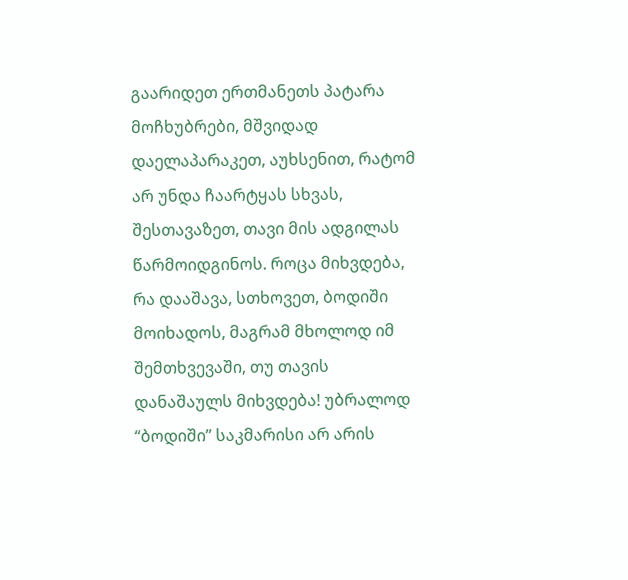გაარიდეთ ერთმანეთს პატარა მოჩხუბრები, მშვიდად დაელაპარაკეთ, აუხსენით, რატომ არ უნდა ჩაარტყას სხვას, შესთავაზეთ, თავი მის ადგილას წარმოიდგინოს. როცა მიხვდება, რა დააშავა, სთხოვეთ, ბოდიში მოიხადოს, მაგრამ მხოლოდ იმ შემთხვევაში, თუ თავის დანაშაულს მიხვდება! უბრალოდ “ბოდიში’’ საკმარისი არ არის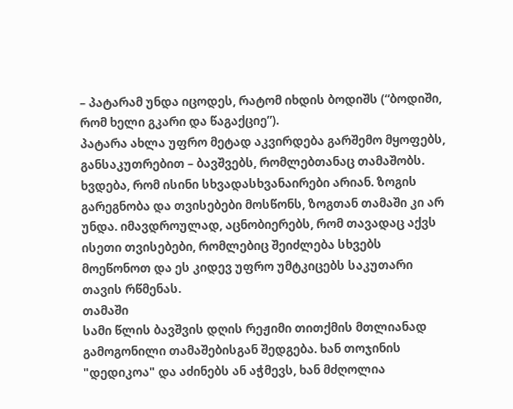– პატარამ უნდა იცოდეს, რატომ იხდის ბოდიშს (“ბოდიში, რომ ხელი გკარი და წაგაქციე”).
პატარა ახლა უფრო მეტად აკვირდება გარშემო მყოფებს, განსაკუთრებით – ბავშვებს, რომლებთანაც თამაშობს. ხვდება, რომ ისინი სხვადასხვანაირები არიან. ზოგის გარეგნობა და თვისებები მოსწონს, ზოგთან თამაში კი არ უნდა. იმავდროულად, აცნობიერებს, რომ თავადაც აქვს ისეთი თვისებები, რომლებიც შეიძლება სხვებს მოეწონოთ და ეს კიდევ უფრო უმტკიცებს საკუთარი თავის რწმენას.
თამაში
სამი წლის ბავშვის დღის რეჟიმი თითქმის მთლიანად გამოგონილი თამაშებისგან შედგება. ხან თოჯინის "დედიკოა" და აძინებს ან აჭმევს, ხან მძღოლია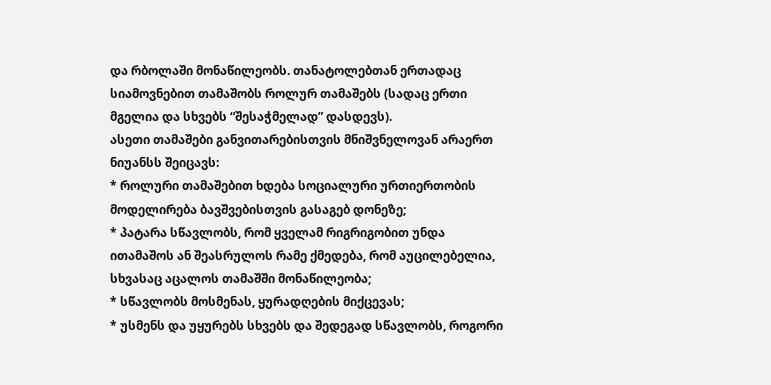და რბოლაში მონაწილეობს. თანატოლებთან ერთადაც სიამოვნებით თამაშობს როლურ თამაშებს (სადაც ერთი მგელია და სხვებს “შესაჭმელად” დასდევს).
ასეთი თამაშები განვითარებისთვის მნიშვნელოვან არაერთ ნიუანსს შეიცავს:
* როლური თამაშებით ხდება სოციალური ურთიერთობის მოდელირება ბავშვებისთვის გასაგებ დონეზე;
* პატარა სწავლობს, რომ ყველამ რიგრიგობით უნდა ითამაშოს ან შეასრულოს რამე ქმედება, რომ აუცილებელია, სხვასაც აცალოს თამაშში მონაწილეობა;
* სწავლობს მოსმენას, ყურადღების მიქცევას;
* უსმენს და უყურებს სხვებს და შედეგად სწავლობს, როგორი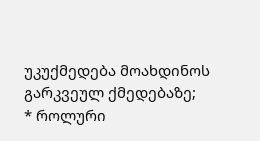უკუქმედება მოახდინოს გარკვეულ ქმედებაზე;
* როლური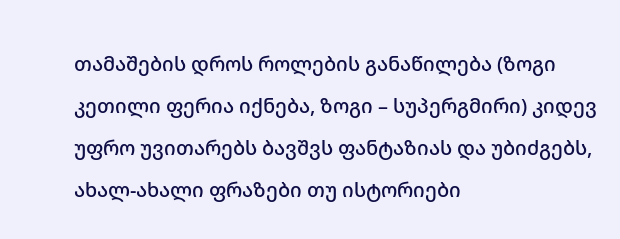თამაშების დროს როლების განაწილება (ზოგი კეთილი ფერია იქნება, ზოგი – სუპერგმირი) კიდევ უფრო უვითარებს ბავშვს ფანტაზიას და უბიძგებს, ახალ-ახალი ფრაზები თუ ისტორიები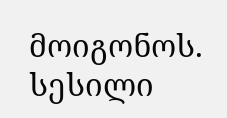მოიგონოს.
სესილი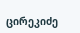ცირეკიძე